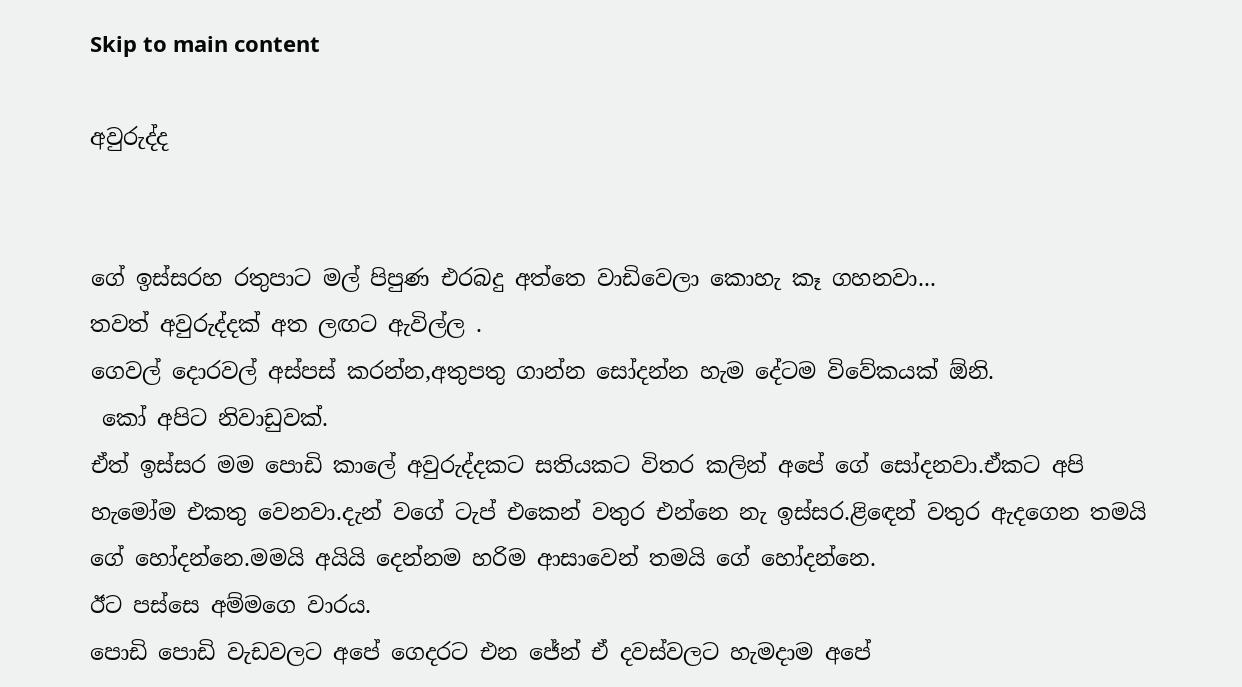Skip to main content

අවුරුද්ද


ගේ ඉස්සරහ රතුපාට මල් පිපුණ එරබදු අත්තෙ වාඩිවෙලා කොහැ කෑ ගහනවා...
තවත් අවුරුද්දක් අත ලඟට ඇවිල්ල .
ගෙවල් දොරවල් අස්පස් කරන්න,අතුපතු ගාන්න සෝදන්න හැම දේටම විවේකයක් ඕනි.
 කෝ අපිට නිවාඩුවක්.
ඒත් ඉස්සර මම පොඩි කාලේ අවුරුද්දකට සතියකට විතර කලින් අපේ ගේ සෝදනවා.ඒකට අපි හැමෝම එකතු වෙනවා.දැන් වගේ ටැප් එකෙන් වතුර එන්නෙ නැ ඉස්සර.ළිඳෙන් වතුර ඇදගෙන තමයි ගේ හෝදන්නෙ.මමයි අයියි දෙන්නම හරිම ආසාවෙන් තමයි ගේ හෝදන්නෙ.
ඊට පස්සෙ අම්මගෙ වාරය.
පොඩි පොඩි වැඩවලට අපේ ගෙදරට එන ජේන් ඒ දවස්වලට හැමදාම අපේ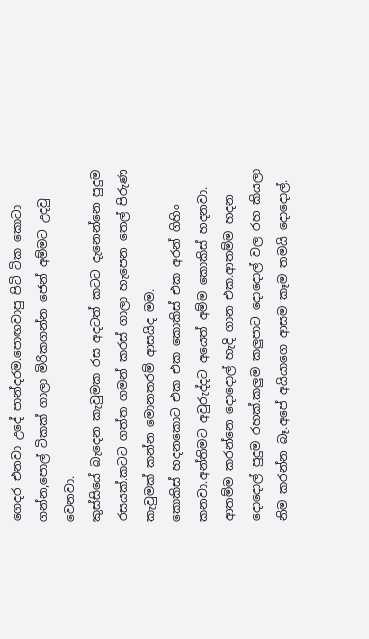ගෙදර එනවා උදේ පාන්දරම.පොඟවාපු පිටි ටික කොටා ගන්න,පොල් ටිකක් ගාලා මිරිකගන්න ජෙන් අම්මට උදවු වෙනවා.
කුස්සියේ බැදෙන කැවුමක රස අදටත් කටට දැනෙන්නෙ පුදුම රසයක්.කටට ගත්ත ගමන් කරස් ගාලා හැපෙන තෙල් පිරුණ කැවුමක් කන්න මොනතරම් ආසයිද මම.
කොකිස් හදනකොට එක එක කොකිස් එක අරන් ගිහිං කනවා.අන්තිමට අවුරුද්දට අයෙත් අම්ම කොකිස් හදනවා.
ආතම්ම කරන්නෙ දොදොල් හැදි ගාන එක.ආතම්ම හදන දොදොල් පුදුම රහක්.කලුම කලුපාට දොදොල් වල රහ කියලා නිම කරන්න බෑ.අපේ අයියාගෙ ආසම කෑම තමයි දොදොල්.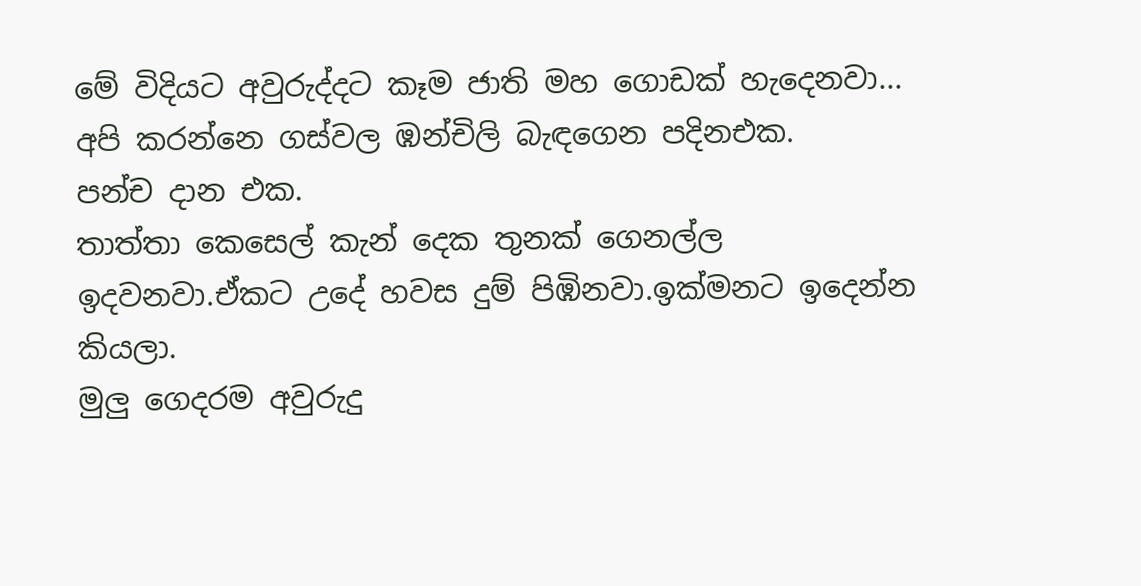මේ විදියට අවුරුද්දට කෑම ජාති මහ ගොඩක් හැදෙනවා...
අපි කරන්නෙ ගස්වල ඹන්චිලි බැඳගෙන පදිනඑක.
පන්ච දාන එක.
තාත්තා කෙසෙල් කැන් දෙක තුනක් ගෙනල්ල ඉදවනවා.ඒකට උදේ හවස දුම් පිඹිනවා.ඉක්මනට ඉදෙන්න කියලා.
මුලු ගෙදරම අවුරුදු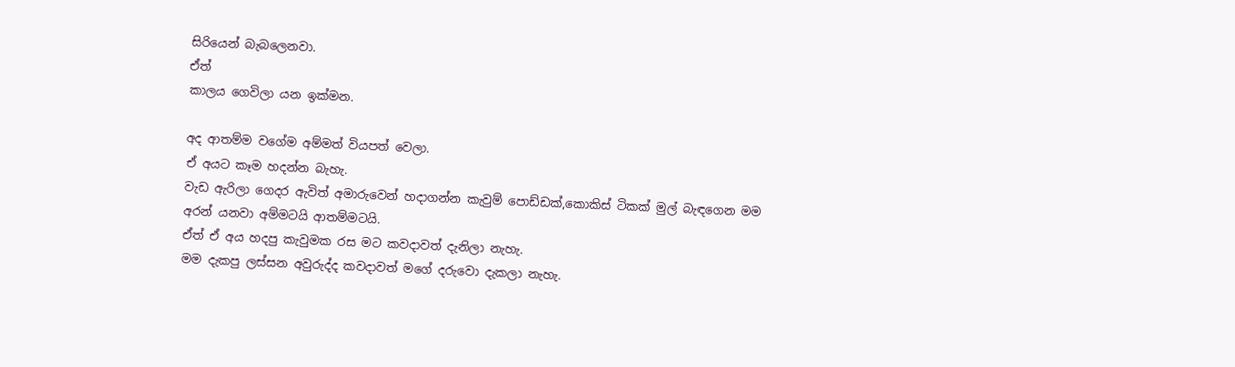සිරියෙන් බැබලෙනවා.
ඒත්
කාලය ගෙවිලා යන ඉක්මන.

අද ආතම්ම වගේම අම්මත් වියපත් වෙලා.
ඒ අයට කෑම හදන්න බැහැ.
වැඩ ඇරිලා ගෙදර ඇවිත් අමාරුවෙන් හදාගන්න කැවුම් පොඩ්ඩක්,කොකිස් ටිකක් මුල් බැඳගෙන මම අරන් යනවා අම්මටයි ආතම්මටයි.
ඒත් ඒ අය හදපු කැවුමක රස මට කවදාවත් දැනිලා නැහැ.
මම දැකපු ලස්සන අවුරුද්ද කවදාවත් මගේ දරුවො දැකලා නැහැ.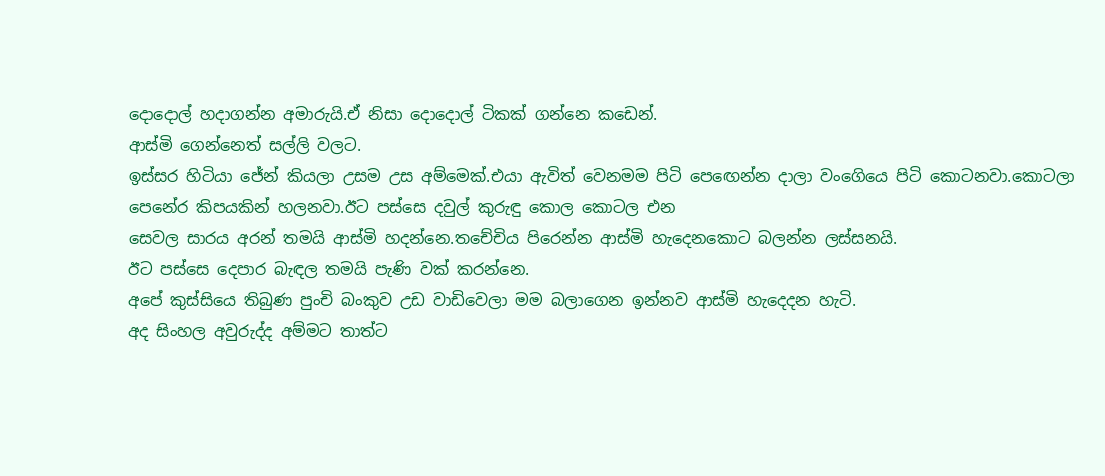දොදොල් හදාගන්න අමාරුයි.ඒ නිසා දොදොල් ටිකක් ගන්නෙ කඩෙන්.
ආස්මි ගෙන්නෙත් සල්ලි වලට.
ඉස්සර හිටියා ජේන් කියලා උසම උස අම්මෙක්.එයා ඇවිත් වෙනමම පිටි පෙඟෙන්න දාලා වංගෙියෙ පිටි කොටනවා.කොටලා පෙනේර කිපයකින් හලනවා.ඊට පස්සෙ දවුල් කුරුඳු කොල කොටල එන
සෙවල සාරය අරන් තමයි ආස්මි හදන්නෙ.තචේචිය පිරෙන්න ආස්මි හැදෙනකොට බලන්න ලස්සනයි.
ඊට පස්සෙ දෙපාර බැඳල තමයි පැණි වක් කරන්නෙ.
අපේ කුස්සියෙ තිබුණ පුංචි බංකුව උඩ වාඩිවෙලා මම බලාගෙන ඉන්නව ආස්මි හැදෙදන හැටි.
අද සිංහල අවුරුද්ද අම්මට තාත්ට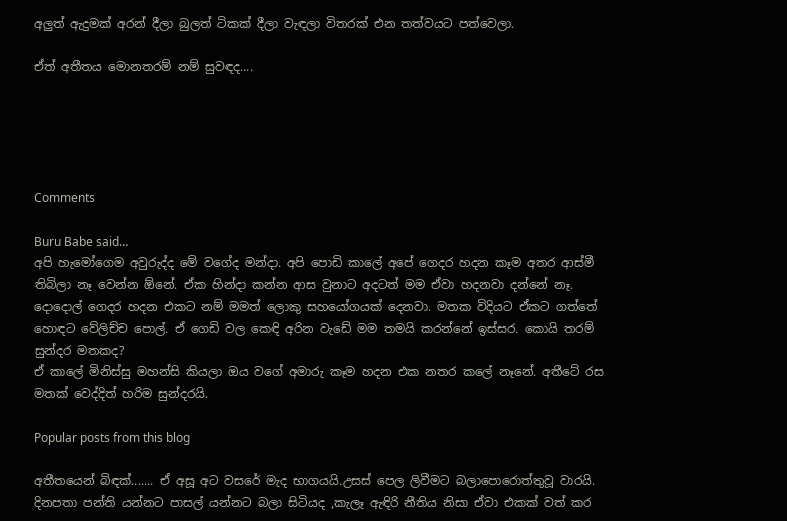අලුත් ඇදුමක් අරන් දීලා බුලත් ටිකක් දීලා වැඳලා විතරක් එන තත්වයට පත්වෙලා.

ඒත් අතීතය මොනතරම් නම් සුවඳද....





Comments

Buru Babe said…
අපි හැමෝගෙම අවුරුද්ද මේ වගේද මන්දා. අපි පොඩි කාලේ අපේ ගෙදර හදන කෑම අතර ආස්මී තිබිලා නෑ වෙන්න ඕනේ. ඒක හින්දා කන්න ආස වුනාට අදටත් මම ඒවා හදනවා දන්නේ නෑ. දොදොල් ගෙදර හදන එකට නම් මමත් ලොකු සහයෝගයක් දෙනවා. මතක විදියට ඒකට ගත්තේ හොඳට වේලිච්ච පොල්. ඒ ගෙඩි වල කෙඳි අරින වැඩේ මම තමයි කරන්නේ ඉස්සර. කොයි තරම් සුන්දර මතකද?
ඒ කාලේ මිනිස්සු මහන්සි කියලා ඔය වගේ අමාරු කෑම හදන එක නතර කලේ නෑනේ. අතීටේ රස මතක් වෙද්දිත් හරිම සුන්දරයි.

Popular posts from this blog

අතීතයෙන් බිඳක්....... ඒ අසූ අට වසරේ මැද භාගයයි.උසස් පෙල ලිවීමට බලාපොරොත්තුවූ වාරයි. දිනපතා පන්ති යන්නට පාසල් යන්නට බලා සිටියද ,කැලෑ ඇඳිරි නීතිය නිසා ඒවා එකක් වත් කර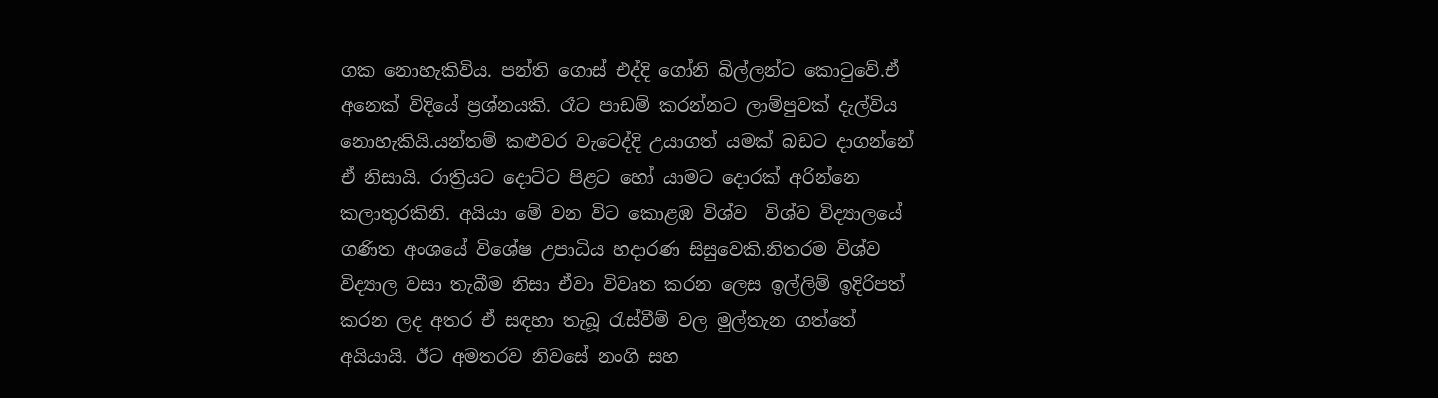ගක නොහැකිවිය. පන්ති ගොස් එද්දි ගෝනි බිල්ලන්ට කොටුවේ.ඒ අනෙක් විදියේ ප්‍රශ්නයකි. රෑට පාඩම් කරන්නට ලාම්පුවක් දැල්විය නොහැකියි.යන්තම් කළුවර වැටෙද්දි උයාගත් යමක් බඩට දාගන්නේ ඒ නිසායි. රාත්‍රියට දොට්ට පිළට හෝ යාමට දොරක් අරින්නෙ කලාතුරකිනි. අයියා මේ වන විට කොළඹ විශ්ව  විශ්ව විද්‍යාලයේ  ගණිත අංශයේ විශේෂ උපාධිය හදාරණ සිසුවෙකි.නිතරම විශ්ව විද්‍යාල වසා තැබීම නිසා ඒවා විවෘත කරන ලෙස ඉල්ලිම් ඉදිරිපත් කරන ලද අතර ඒ සඳහා තැබූ රැස්වීම් වල මුල්තැන ගත්තේ අයියායි. ඊට අමතරව නිවසේ නංගි සහ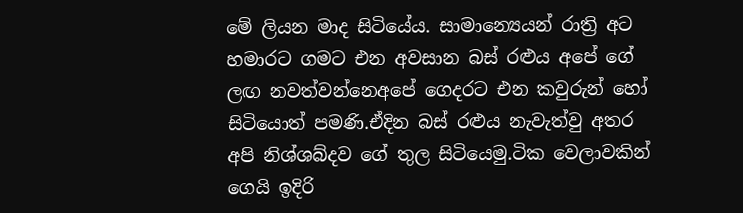මේ ලියන මාද සිටියේය. සාමාන්‍යෙයන් රාත්‍රි අට හමාරට ගමට එන අවසාන බස් රළුය අපේ ගේ ලඟ නවත්වන්නෙඅපේ ගෙදරට එන කවුරුන් හෝ සිටියොත් පමණි.ඒදින බස් රළුය නැවැත්වු අතර අපි නිශ්ශබ්දව ගේ තුල සිටියෙමු.ටික වෙලාවකින් ගෙයි ඉදිරි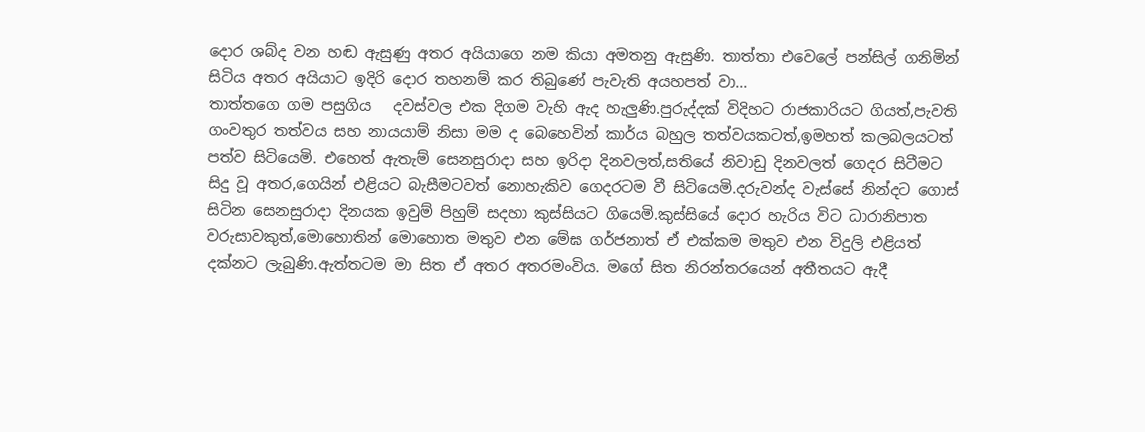දොර ශබ්ද වන හඬ ඇසුණු අතර අයියාගෙ නම කියා අමතනු ඇසුණි. තාත්තා එවෙලේ පන්සිල් ගනිමින් සිටිය අතර අයියාට ඉදිරි දොර තහනම් කර තිබුණේ පැවැති අයහපත් වා...
තාත්තගෙ ගම පසුගිය   දවස්වල එක දිගම වැහි ඇද හැලුණි.පුරුද්දක් විදිහට රාජකාරියට ගියත්,පැවති ගංවතුර තත්වය සහ නායයාම් නිසා මම ද බෙහෙවින් කාර්ය බහුල තත්වයකටත්,ඉමහත් කලබලයටත් පත්ව සිටියෙමි. එහෙත් ඇතැම් සෙනසුරාදා සහ ඉරිදා දිනවලත්,සතියේ නිවාඩු දිනවලත් ගෙදර සිටීමට සිදු වූ අතර,ගෙයින් එළියට බැසීමටවත් නොහැකිව ගෙදරටම වී සිටියෙමි.දරුවන්ද වැස්සේ නින්දට ගොස් සිටින සෙනසුරාදා දිනයක ඉවුම් පිහුම් සදහා කුස්සියට ගියෙමි.කුස්සියේ දොර හැරිය විට ධාරානිපාත වරුසාවකුත්,මොහොතින් මොහොත මතුව එන මේඝ ගර්ජනාත් ඒ එක්කම මතුව එන විදුලි එළියත් දක්නට ලැබුණි.ඇත්තටම මා සිත ඒ අතර අතරමංවිය. මගේ සිත නිරන්තරයෙන් අතීතයට ඇදී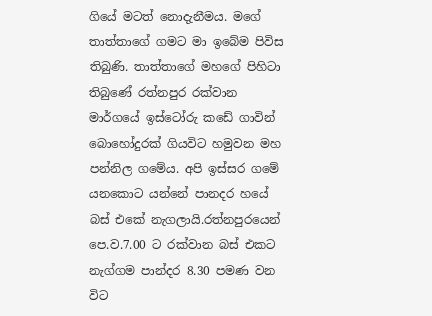ගියේ මටත් නොදැනීමය. මගේ තාත්තාගේ ගමට මා ඉබේම පිවිස තිබුණි. තාත්තාගේ මහගේ පිහිටා තිබුණේ රත්නපුර රක්වාන මාර්ගයේ ඉස්ටෝරු කඩේ ගාවින් බොහෝදුරක් ගියවිට හමුවන මහ පන්නිල ගමේය. අපි ඉස්සර ගමේ යනකොට යන්නේ පානදර හයේ බස් එකේ නැගලායි.රත්නපුරයෙන් පෙ.ව.7.00 ට රක්වාන බස් එකට නැග්ගම පාන්දර 8.30 පමණ වන විට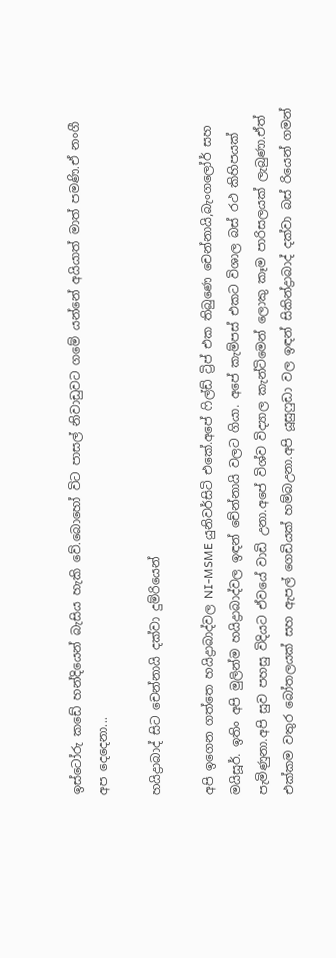ඉස්ටෝරු කඩේ හන්දියෙන් බැසිය හැකි වේ.බොහෝ විට පාසල් නිවාඩුවට ගමේ යන්නේ අයියාත් මාත් පමණි.ඒ නංගී අප දෙදෙනා...

හයිද්‍රාබාද් සිට චෙන්නායි දක්වා දුම්රියෙන්

අපි ඉගෙන ගත්තෙ හයිද්‍රාබාද්වල NI-MSME යුනිවර්සිටි එකේ.අපේ ෆිල්ඩ් ට්‍රිප් එක තිබුණෙ චෙන්නායි,බැංගලෝර් සහ මයිසූර්. ඉතිං අපි මුලින්ම හයිද්‍රාබාද්වල ඉඳන් චේන්නායි වලට ගියා. අපේ කැම්පස් එකට විශාල බස් රථ කිහිපයක් පැමිණුනා.අපි සුව පහසු විදියට ඒවයේ වාඩි උනා.අපේ විශ්ව විද්‍යාල කැන්ටිමෙන් ලොකු කෑම පාරිසලයක් ලැබුණා.ඒත් එක්කම වතුර බෝතලයක් සහ ඇපල් ගෙඩියක් හම්බඋනා.අපි යූසුෆුඩා වල ඉඳන් සිකින්ද්‍රාබාද් දක්වා බස් රියෙන් ගමන්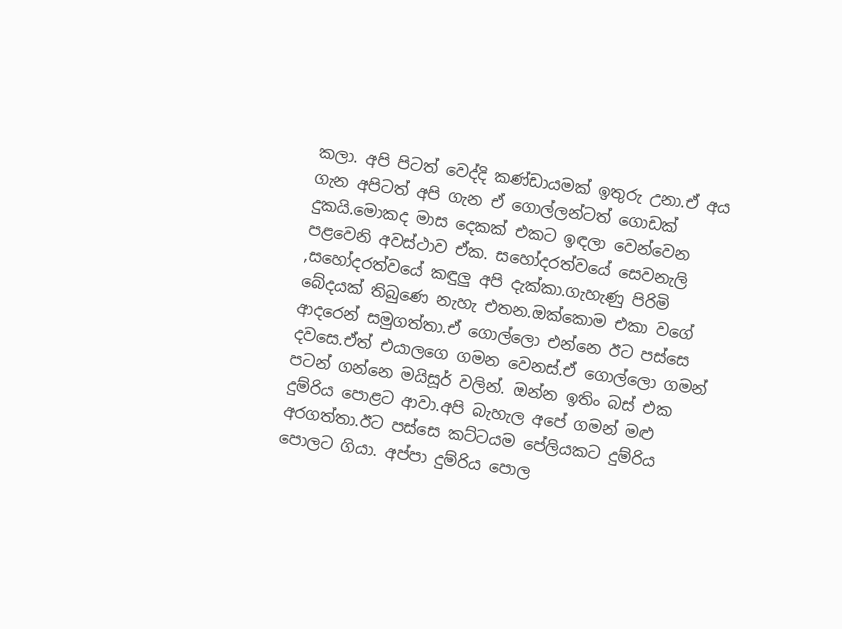කලා. අපි පිටත් වෙද්දි කණ්ඩායමක් ඉතුරු උනා.ඒ අය ගැන අපිටත් අපි ගැන ඒ ගොල්ලන්ටත් ගොඩක් දුකයි.මොකද මාස දෙකක් එකට ඉඳලා වෙන්වෙන පළවෙනි අවස්ථාව ඒක. සහෝදරත්වයේ සෙවනැලි ,සහෝදරත්වයේ කඳුලු අපි දැක්කා.ගැහැණු පිරිමි බේදයක් තිබුණෙ නැහැ එතන.ඔක්කොම එකා වගේ ආදරෙන් සමුගත්තා.ඒ ගොල්ලො එන්නෙ ඊට පස්සෙ දවසෙ.ඒත් එයාලගෙ ගමන වෙනස්.ඒ ගොල්ලො ගමන් පටන් ගන්නෙ මයිසූර් වලින්. ඔන්න ඉතිං බස් එක දුම්රිය පොළට ආවා.අපි බැහැල අපේ ගමන් මළු අරගත්තා.ඊට පස්සෙ කට්ටයම පේලියකට දුම්රිය පොලට ගියා. අප්පා දුම්රිය පොල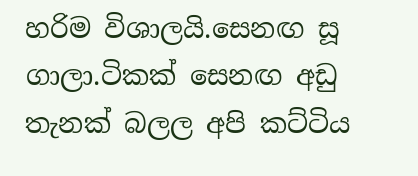හරිම විශාලයි.සෙනඟ සූ ගාලා.ටිකක් සෙනඟ අඩු තැනක් බලල අපි කට්ටිය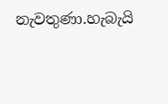නැවතුණා.හැබැයි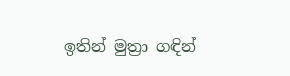ඉතින් මුත්‍රා ගඳින්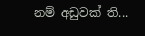නම් අඩුවක් ති...